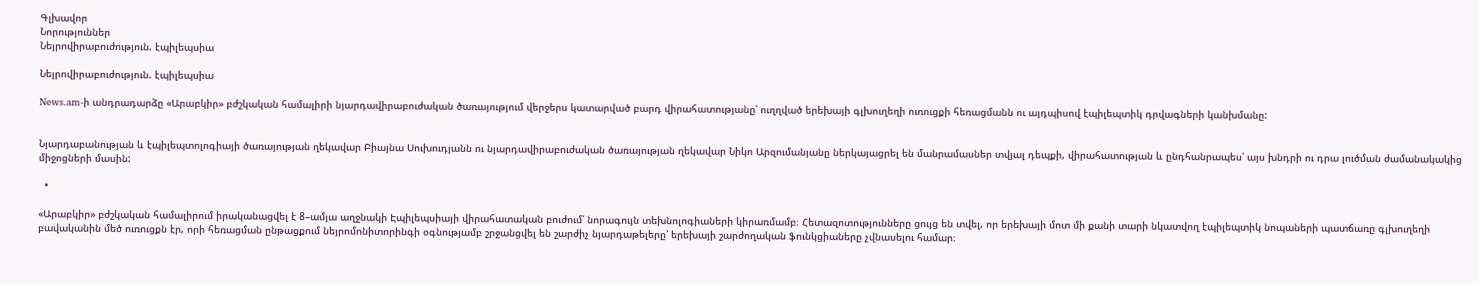Գլխավոր
Նորություններ
Նեյրովիրաբուժություն. էպիլեպսիա

Նեյրովիրաբուժություն. էպիլեպսիա

News.am-ի անդրադարձը «Արաբկիր» բժշկական համալիրի նյարդավիրաբուժական ծառայությում վերջերս կատարված բարդ վիրահատությանը՝ ուղղված երեխայի գլխուղեղի ուռուցքի հեռացմանն ու այդպիսով էպիլեպտիկ դրվագների կանխմանը:


Նյարդաբանության և էպիլեպտոլոգիայի ծառայության ղեկավար Բիայնա Սուխուդյանն ու նյարդավիրաբուժական ծառայության ղեկավար Նիկո Արզումանյանը ներկայացրել են մանրամասներ տվյալ դեպքի, վիրահատության և ընդհանրապես՝ այս խնդրի ու դրա լուծման ժամանակակից միջոցների մասին:

  •

«Արաբկիր» բժշկական համալիրում իրականացվել է 8–ամյա աղջնակի Էպիլեպսիայի վիրահատական բուժում՝ նորագույն տեխնոլոգիաների կիրառմամբ։ Հետազոտությունները ցույց են տվել, որ երեխայի մոտ մի քանի տարի նկատվող էպիլեպտիկ նոպաների պատճառը գլխուղեղի բավականին մեծ ուռուցքն էր, որի հեռացման ընթացքում նեյրոմոնիտորինգի օգնությամբ շրջանցվել են շարժիչ նյարդաթելերը՝ երեխայի շարժողական ֆունկցիաները չվնասելու համար։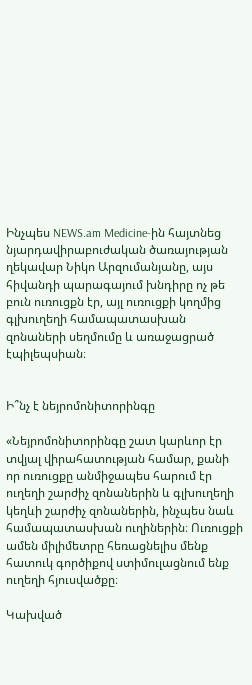Ինչպես NEWS.am Medicine-ին հայտնեց նյարդավիրաբուժական ծառայության ղեկավար Նիկո Արզումանյանը, այս հիվանդի պարագայում խնդիրը ոչ թե բուն ուռուցքն էր, այլ ուռուցքի կողմից գլխուղեղի համապատասխան զոնաների սեղմումը և առաջացրած էպիլեպսիան։


Ի՞նչ է նեյրոմոնիտորինգը

«Նեյրոմոնիտորինգը շատ կարևոր էր տվյալ վիրահատության համար, քանի որ ուռուցքը անմիջապես հարում էր ուղեղի շարժիչ զոնաներին և գլխուղեղի կեղևի շարժիչ զոնաներին, ինչպես նաև համապատասխան ուղիներին։ Ուռուցքի ամեն միլիմետրը հեռացնելիս մենք հատուկ գործիքով ստիմուլացնում ենք ուղեղի հյուսվածքը։

Կախված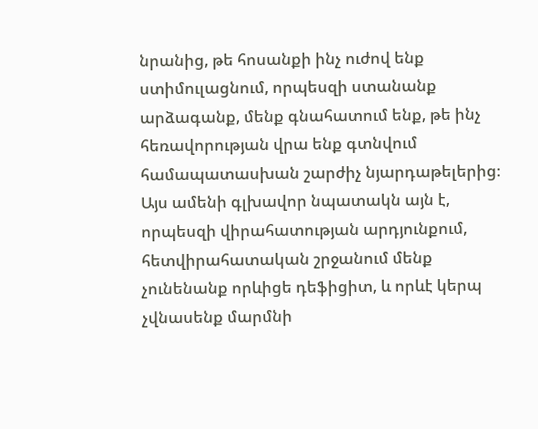նրանից, թե հոսանքի ինչ ուժով ենք ստիմուլացնում, որպեսզի ստանանք արձագանք, մենք գնահատում ենք, թե ինչ հեռավորության վրա ենք գտնվում համապատասխան շարժիչ նյարդաթելերից։ Այս ամենի գլխավոր նպատակն այն է, որպեսզի վիրահատության արդյունքում, հետվիրահատական շրջանում մենք չունենանք որևիցե դեֆիցիտ, և որևէ կերպ չվնասենք մարմնի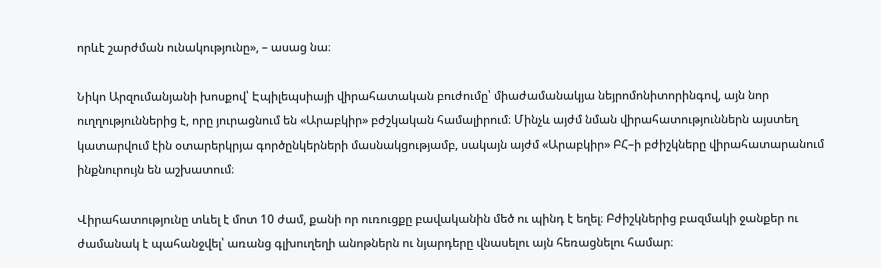որևէ շարժման ունակությունը», – ասաց նա։

Նիկո Արզումանյանի խոսքով՝ Էպիլեպսիայի վիրահատական բուժումը՝ միաժամանակյա նեյրոմոնիտորինգով, այն նոր ուղղություններից է, որը յուրացնում են «Արաբկիր» բժշկական համալիրում։ Մինչև այժմ նման վիրահատություններն այստեղ կատարվում էին օտարերկրյա գործընկերների մասնակցությամբ, սակայն այժմ «Արաբկիր» ԲՀ–ի բժիշկները վիրահատարանում ինքնուրույն են աշխատում։

Վիրահատությունը տևել է մոտ 10 ժամ, քանի որ ուռուցքը բավականին մեծ ու պինդ է եղել։ Բժիշկներից բազմակի ջանքեր ու ժամանակ է պահանջվել՝ առանց գլխուղեղի անոթներն ու նյարդերը վնասելու այն հեռացնելու համար։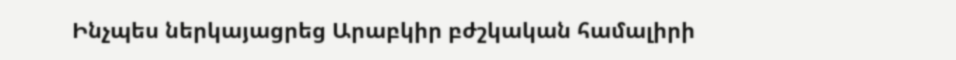Ինչպես ներկայացրեց Արաբկիր բժշկական համալիրի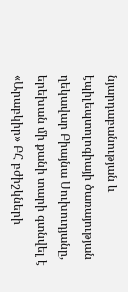նյարդաբանության և էպիլեպտոլոգիայի ծառայության ղեկավար Բիայնա Սուխուդյանը, երեխան մի քանի տարի գտնվել է «Արաբկիր» ԲՀ բժիշկների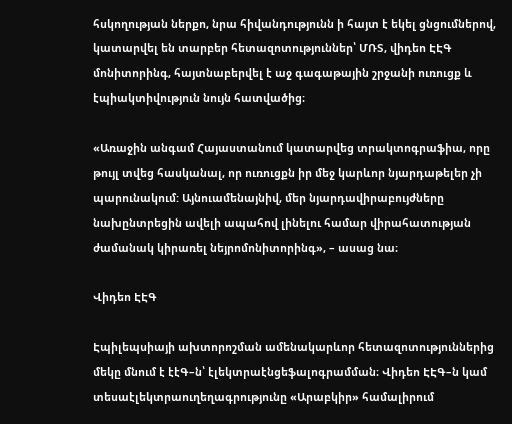հսկողության ներքո, նրա հիվանդությունն ի հայտ է եկել ցնցումներով, կատարվել են տարբեր հետազոտություններ՝ ՄՌՏ, վիդեո ԷԷԳ մոնիտորինգ, հայտնաբերվել է աջ գագաթային շրջանի ուռուցք և էպիակտիվություն նույն հատվածից։

«Առաջին անգամ Հայաստանում կատարվեց տրակտոգրաֆիա, որը թույլ տվեց հասկանալ, որ ուռուցքն իր մեջ կարևոր նյարդաթելեր չի պարունակում: Այնուամենայնիվ, մեր նյարդավիրաբույժները նախընտրեցին ավելի ապահով լինելու համար վիրահատության ժամանակ կիրառել նեյրոմոնիտորինգ», – ասաց նա։

Վիդեո ԷԷԳ

Էպիլեպսիայի ախտորոշման ամենակարևոր հետազոտություններից մեկը մնում է էէԳ–ն՝ էլեկտրաէնցեֆալոգրամման։ Վիդեո ԷԷԳ–ն կամ տեսաէլեկտրաուղեղագրությունը «Արաբկիր» համալիրում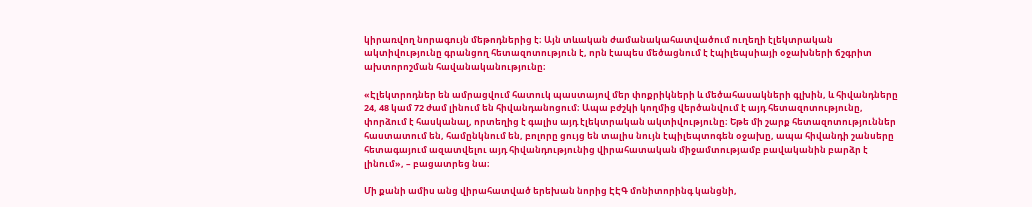կիրառվող նորագույն մեթոդներից է։ Այն տևական ժամանակահատվածում ուղեղի էլեկտրական ակտիվությունը գրանցող հետազոտություն է, որն էապես մեծացնում է էպիլեպսիայի օջախների ճշգրիտ ախտորոշման հավանականությունը։

«Էլեկտրոդներ են ամրացվում հատուկ պաստայով մեր փոքրիկների և մեծահասակների գլխին, և հիվանդները 24, 48 կամ 72 ժամ լինում են հիվանդանոցում։ Ապա բժշկի կողմից վերծանվում է այդ հետազոտությունը, փորձում է հասկանալ, որտեղից է գալիս այդ էլեկտրական ակտիվությունը։ Եթե մի շարք հետազոտություններ հաստատում են, համընկնում են, բոլորը ցույց են տալիս նույն էպիլեպտոգեն օջախը, ապա հիվանդի շանսերը հետագայում ազատվելու այդ հիվանդությունից վիրահատական միջամտությամբ բավականին բարձր է լինում», – բացատրեց նա։

Մի քանի ամիս անց վիրահատված երեխան նորից ԷԷԳ մոնիտորինգ կանցնի,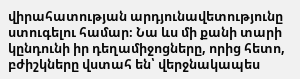վիրահատության արդյունավետությունը ստուգելու համար։ Նա ևս մի քանի տարի կընդունի իր դեղամիջոցները, որից հետո, բժիշկները վստահ են՝ վերջնակապես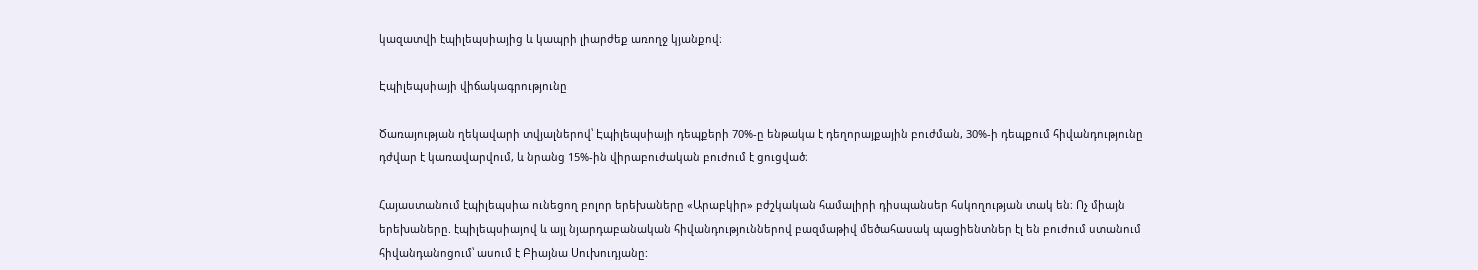կազատվի էպիլեպսիայից և կապրի լիարժեք առողջ կյանքով։

Էպիլեպսիայի վիճակագրությունը

Ծառայության ղեկավարի տվյալներով՝ Էպիլեպսիայի դեպքերի 70%-ը ենթակա է դեղորայքային բուժման, 30%-ի դեպքում հիվանդությունը դժվար է կառավարվում, և նրանց 15%-ին վիրաբուժական բուժում է ցուցված։

Հայաստանում էպիլեպսիա ունեցող բոլոր երեխաները «Արաբկիր» բժշկական համալիրի դիսպանսեր հսկողության տակ են։ Ոչ միայն երեխաները. էպիլեպսիայով և այլ նյարդաբանական հիվանդություններով բազմաթիվ մեծահասակ պացիենտներ էլ են բուժում ստանում հիվանդանոցում՝ ասում է Բիայնա Սուխուդյանը: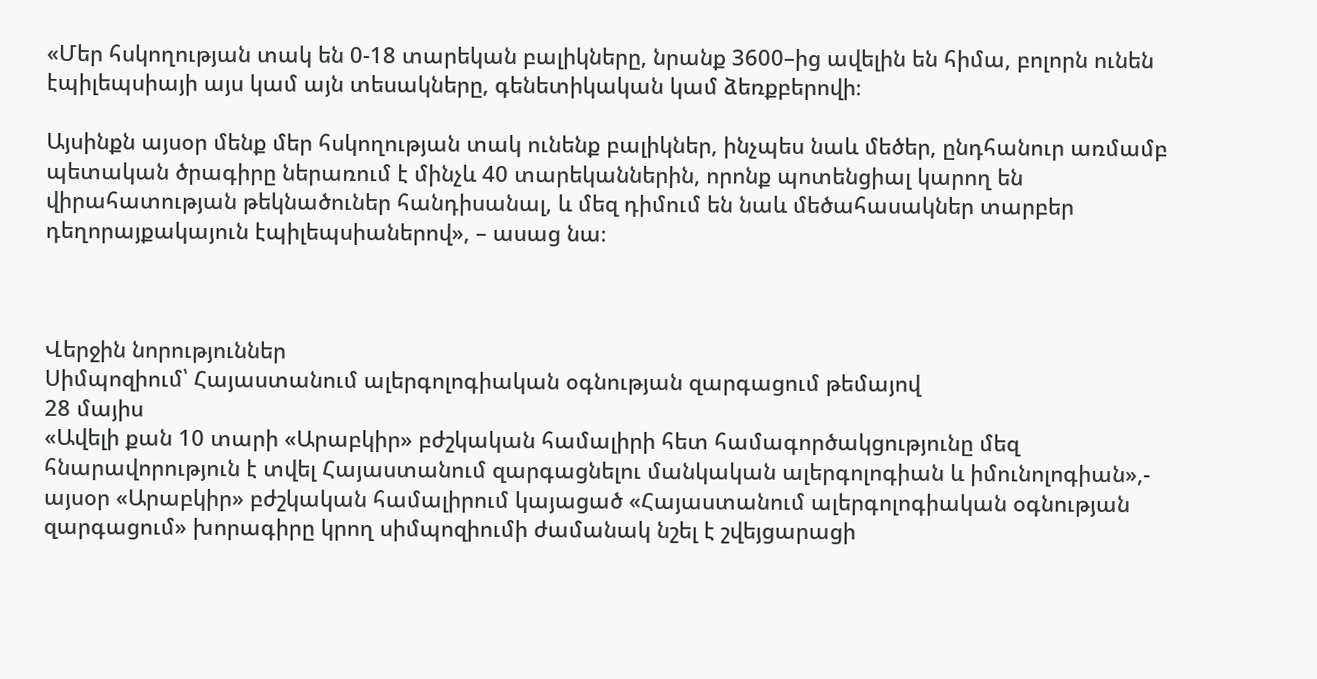«Մեր հսկողության տակ են 0-18 տարեկան բալիկները, նրանք 3600–ից ավելին են հիմա, բոլորն ունեն էպիլեպսիայի այս կամ այն տեսակները, գենետիկական կամ ձեռքբերովի։

Այսինքն այսօր մենք մեր հսկողության տակ ունենք բալիկներ, ինչպես նաև մեծեր, ընդհանուր առմամբ պետական ծրագիրը ներառում է մինչև 40 տարեկաններին, որոնք պոտենցիալ կարող են վիրահատության թեկնածուներ հանդիսանալ, և մեզ դիմում են նաև մեծահասակներ տարբեր դեղորայքակայուն էպիլեպսիաներով», – ասաց նա։



Վերջին նորություններ
Սիմպոզիում՝ Հայաստանում ալերգոլոգիական օգնության զարգացում թեմայով
28 մայիս
«Ավելի քան 10 տարի «Արաբկիր» բժշկական համալիրի հետ համագործակցությունը մեզ հնարավորություն է տվել Հայաստանում զարգացնելու մանկական ալերգոլոգիան և իմունոլոգիան»,- այսօր «Արաբկիր» բժշկական համալիրում կայացած «Հայաստանում ալերգոլոգիական օգնության զարգացում» խորագիրը կրող սիմպոզիումի ժամանակ նշել է շվեյցարացի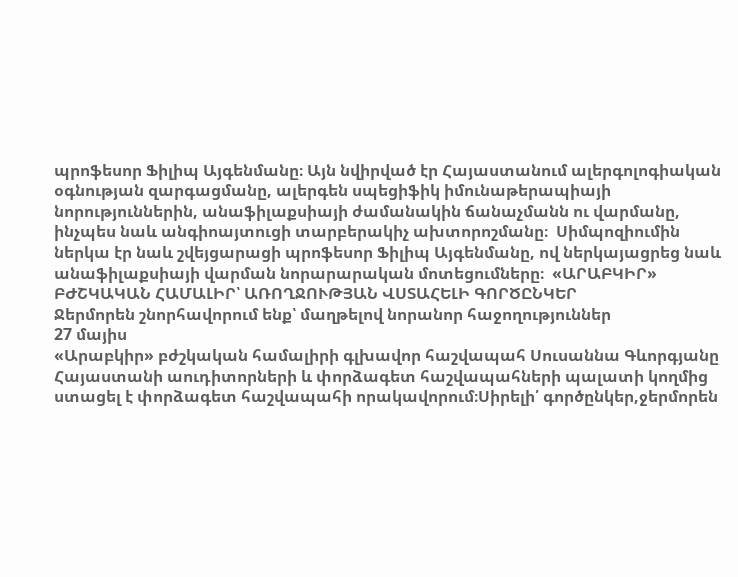պրոֆեսոր Ֆիլիպ Այգենմանը։ Այն նվիրված էր Հայաստանում ալերգոլոգիական օգնության զարգացմանը, ալերգեն սպեցիֆիկ իմունաթերապիայի նորություններին, անաֆիլաքսիայի ժամանակին ճանաչմանն ու վարմանը, ինչպես նաև անգիոայտուցի տարբերակիչ ախտորոշմանը։  Սիմպոզիումին ներկա էր նաև շվեյցարացի պրոֆեսոր Ֆիլիպ Այգենմանը, ով ներկայացրեց նաև անաֆիլաքսիայի վարման նորարարական մոտեցումները։  «ԱՐԱԲԿԻՐ» ԲԺՇԿԱԿԱՆ ՀԱՄԱԼԻՐ՝ ԱՌՈՂՋՈՒԹՅԱՆ ՎՍՏԱՀԵԼԻ ԳՈՐԾԸՆԿԵՐ
Ջերմորեն շնորհավորում ենք՝ մաղթելով նորանոր հաջողություններ
27 մայիս
«Արաբկիր» բժշկական համալիրի գլխավոր հաշվապահ Սուսաննա Գևորգյանը Հայաստանի աուդիտորների և փորձագետ հաշվապահների պալատի կողմից ստացել է փորձագետ հաշվապահի որակավորում։Սիրելի՛ գործընկեր,ջերմորեն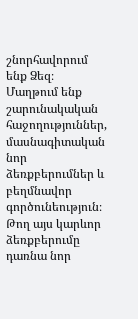շնորհավորում ենք Ձեզ։ Մաղթում ենք շարունակական հաջողություններ, մասնագիտական նոր ձեռքբերումներ և բեղմնավոր գործունեություն։ Թող այս կարևոր ձեռքբերումը դառնա նոր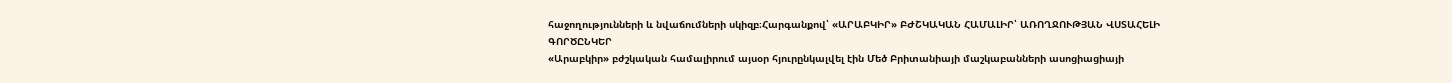հաջողությունների և նվաճումների սկիզբ։Հարգանքով՝ «ԱՐԱԲԿԻՐ» ԲԺՇԿԱԿԱՆ ՀԱՄԱԼԻՐ՝ ԱՌՈՂՋՈՒԹՅԱՆ ՎՍՏԱՀԵԼԻ ԳՈՐԾԸՆԿԵՐ
«Արաբկիր» բժշկական համալիրում այսօր հյուրընկալվել էին Մեծ Բրիտանիայի մաշկաբանների ասոցիացիայի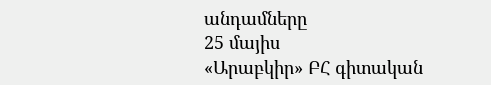անդամները
25 մայիս
«Արաբկիր» ԲՀ գիտական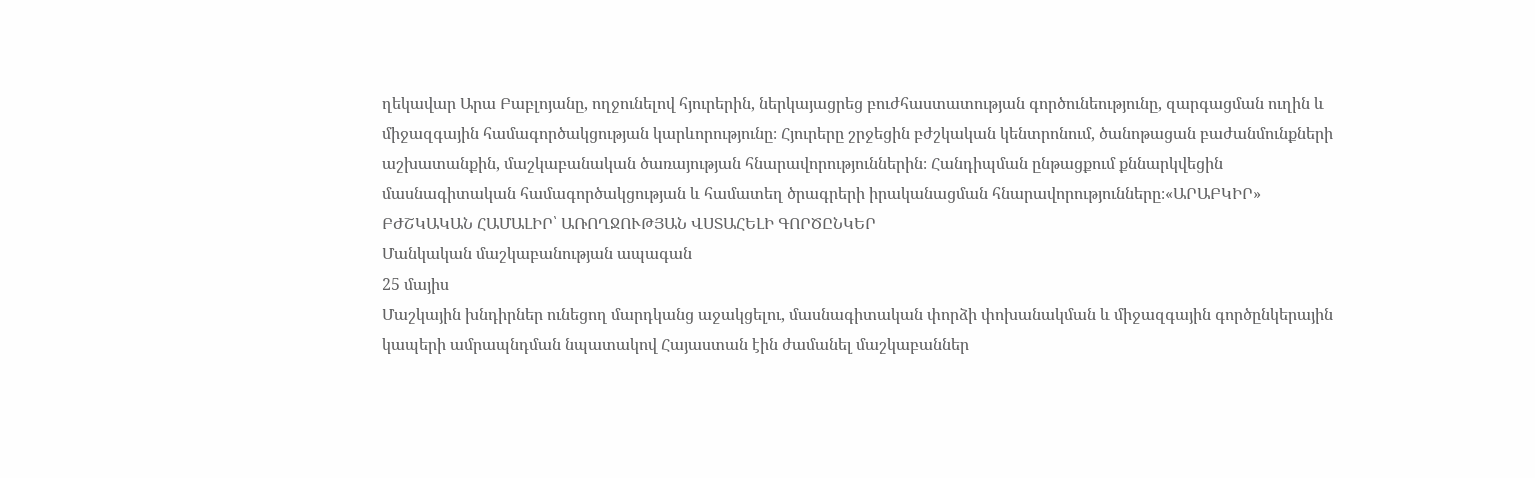ղեկավար Արա Բաբլոյանը, ողջունելով հյուրերին, ներկայացրեց բուժհաստատության գործունեությունը, զարգացման ուղին և միջազգային համագործակցության կարևորությունը։ Հյուրերը շրջեցին բժշկական կենտրոնում, ծանոթացան բաժանմունքների աշխատանքին, մաշկաբանական ծառայության հնարավորություններին։ Հանդիպման ընթացքում քննարկվեցին մասնագիտական համագործակցության և համատեղ ծրագրերի իրականացման հնարավորությունները։«ԱՐԱԲԿԻՐ» ԲԺՇԿԱԿԱՆ ՀԱՄԱԼԻՐ՝ ԱՌՈՂՋՈՒԹՅԱՆ ՎՍՏԱՀԵԼԻ ԳՈՐԾԸՆԿԵՐ
Մանկական մաշկաբանության ապագան
25 մայիս
Մաշկային խնդիրներ ունեցող մարդկանց աջակցելու, մասնագիտական փորձի փոխանակման և միջազգային գործընկերային կապերի ամրապնդման նպատակով Հայաստան էին ժամանել մաշկաբաններ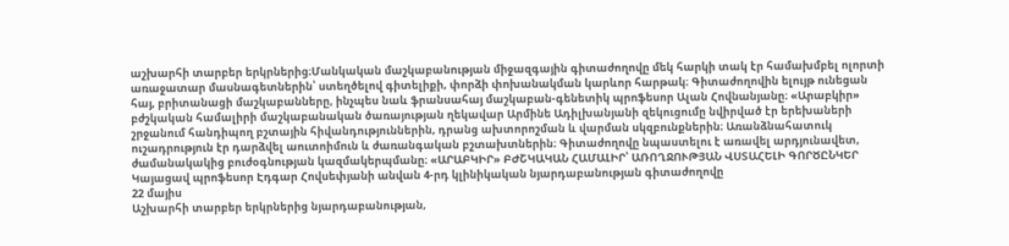աշխարհի տարբեր երկրներից։Մանկական մաշկաբանության միջազգային գիտաժողովը մեկ հարկի տակ էր համախմբել ոլորտի առաջատար մասնագետներին՝ ստեղծելով գիտելիքի, փորձի փոխանակման կարևոր հարթակ։ Գիտաժողովին ելույթ ունեցան հայ, բրիտանացի մաշկաբանները, ինչպես նաև ֆրանսահայ մաշկաբան-գենետիկ պրոֆեսոր Ալան Հովնանյանը։ «Արաբկիր» բժշկական համալիրի մաշկաբանական ծառայության ղեկավար Արմինե Ադիլխանյանի զեկուցումը նվիրված էր երեխաների շրջանում հանդիպող բշտային հիվանդություններին, դրանց ախտորոշման և վարման սկզբունքներին։ Առանձնահատուկ ուշադրություն էր դարձվել աուտոիմուն և ժառանգական բշտախտներին։ Գիտաժողովը նպաստելու է առավել արդյունավետ, ժամանակակից բուժօգնության կազմակերպմանը։ «ԱՐԱԲԿԻՐ» ԲԺՇԿԱԿԱՆ ՀԱՄԱԼԻՐ՝ ԱՌՈՂՋՈՒԹՅԱՆ ՎՍՏԱՀԵԼԻ ԳՈՐԾԸՆԿԵՐ
Կայացավ պրոֆեսոր Էդգար Հովսեփյանի անվան 4-րդ կլինիկական նյարդաբանության գիտաժողովը
22 մայիս
Աշխարհի տարբեր երկրներից նյարդաբանության,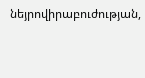նեյրովիրաբուժության,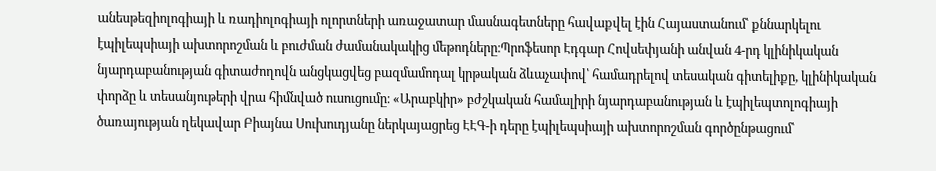անեսթեզիոլոգիայի և ռադիոլոգիայի ոլորտների առաջատար մասնագետները հավաքվել էին Հայաստանում՝ քննարկելու էպիլեպսիայի ախտորոշման և բուժման ժամանակակից մեթոդները։Պրոֆեսոր Էդգար Հովսեփյանի անվան 4-րդ կլինիկական նյարդաբանության գիտաժողովն անցկացվեց բազմամոդալ կրթական ձևաչափով՝ համադրելով տեսական գիտելիքը, կլինիկական փորձը և տեսանյութերի վրա հիմնված ուսուցումը։ «Արաբկիր» բժշկական համալիրի նյարդաբանության և էպիլեպտոլոգիայի ծառայության ղեկավար Բիայնա Սուխուդյանը ներկայացրեց ԷԷԳ-ի դերը էպիլեպսիայի ախտորոշման գործընթացում՝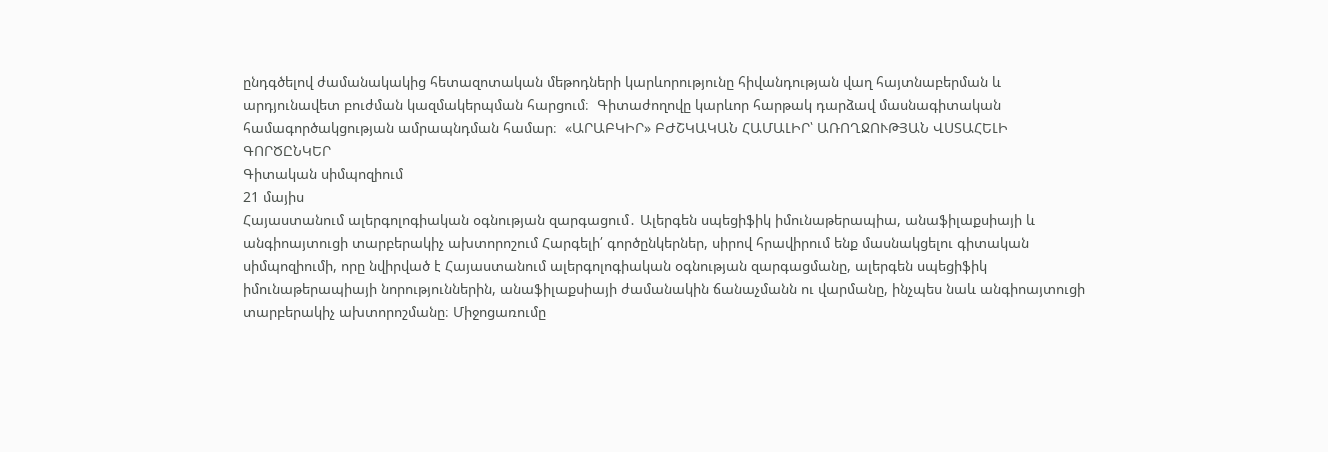ընդգծելով ժամանակակից հետազոտական մեթոդների կարևորությունը հիվանդության վաղ հայտնաբերման և արդյունավետ բուժման կազմակերպման հարցում։  Գիտաժողովը կարևոր հարթակ դարձավ մասնագիտական համագործակցության ամրապնդման համար։  «ԱՐԱԲԿԻՐ» ԲԺՇԿԱԿԱՆ ՀԱՄԱԼԻՐ՝ ԱՌՈՂՋՈՒԹՅԱՆ ՎՍՏԱՀԵԼԻ ԳՈՐԾԸՆԿԵՐ
Գիտական սիմպոզիում
21 մայիս
Հայաստանում ալերգոլոգիական օգնության զարգացում․ Ալերգեն սպեցիֆիկ իմունաթերապիա, անաֆիլաքսիայի և անգիոայտուցի տարբերակիչ ախտորոշում Հարգելի՛ գործընկերներ, սիրով հրավիրում ենք մասնակցելու գիտական սիմպոզիումի, որը նվիրված է Հայաստանում ալերգոլոգիական օգնության զարգացմանը, ալերգեն սպեցիֆիկ իմունաթերապիայի նորություններին, անաֆիլաքսիայի ժամանակին ճանաչմանն ու վարմանը, ինչպես նաև անգիոայտուցի տարբերակիչ ախտորոշմանը։ Միջոցառումը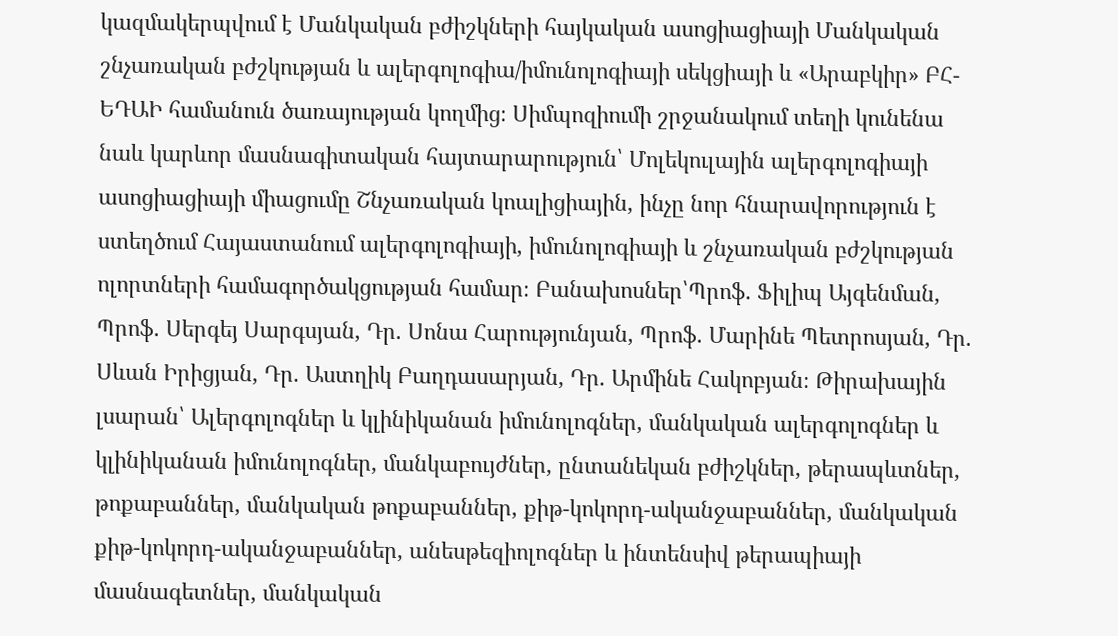կազմակերպվում է Մանկական բժիշկների հայկական ասոցիացիայի Մանկական շնչառական բժշկության և ալերգոլոգիա/իմունոլոգիայի սեկցիայի և «Արաբկիր» ԲՀ-ԵԴԱԻ համանուն ծառայության կողմից։ Սիմպոզիումի շրջանակում տեղի կունենա նաև կարևոր մասնագիտական հայտարարություն՝ Մոլեկուլային ալերգոլոգիայի ասոցիացիայի միացումը Շնչառական կոալիցիային, ինչը նոր հնարավորություն է ստեղծում Հայաստանում ալերգոլոգիայի, իմունոլոգիայի և շնչառական բժշկության ոլորտների համագործակցության համար։ Բանախոսներ՝Պրոֆ. Ֆիլիպ Այգենման, Պրոֆ. Սերգեյ Սարգսյան, Դր. Սոնա Հարությունյան, Պրոֆ. Մարինե Պետրոսյան, Դր. Սևան Իրիցյան, Դր. Աստղիկ Բաղդասարյան, Դր. Արմինե Հակոբյան։ Թիրախային լսարան՝ Ալերգոլոգներ և կլինիկանան իմունոլոգներ, մանկական ալերգոլոգներ և կլինիկանան իմունոլոգներ, մանկաբույժներ, ընտանեկան բժիշկներ, թերապևտներ, թոքաբաններ, մանկական թոքաբաններ, քիթ-կոկորդ-ականջաբաններ, մանկական քիթ-կոկորդ-ականջաբաններ, անեսթեզիոլոգներ և ինտենսիվ թերապիայի մասնագետներ, մանկական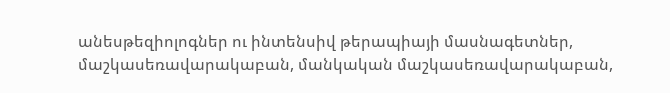անեսթեզիոլոգներ ու ինտենսիվ թերապիայի մասնագետներ, մաշկասեռավարակաբան, մանկական մաշկասեռավարակաբան,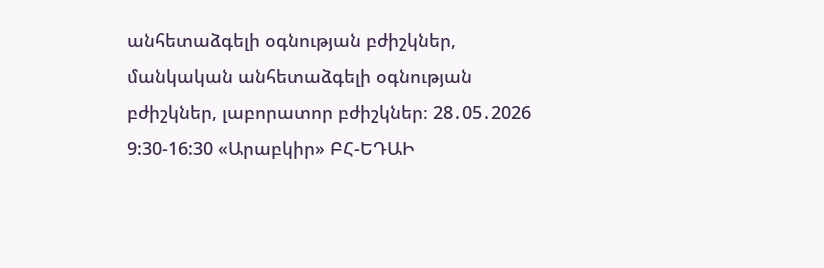անհետաձգելի օգնության բժիշկներ, մանկական անհետաձգելի օգնության բժիշկներ, լաբորատոր բժիշկներ։ 28․05․2026  9:30-16:30 «Արաբկիր» ԲՀ-ԵԴԱԻ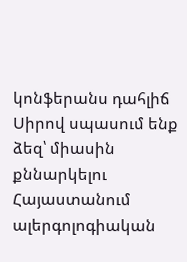կոնֆերանս դահլիճ  Սիրով սպասում ենք ձեզ՝ միասին քննարկելու Հայաստանում ալերգոլոգիական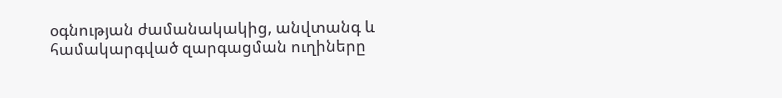օգնության ժամանակակից, անվտանգ և համակարգված զարգացման ուղիները